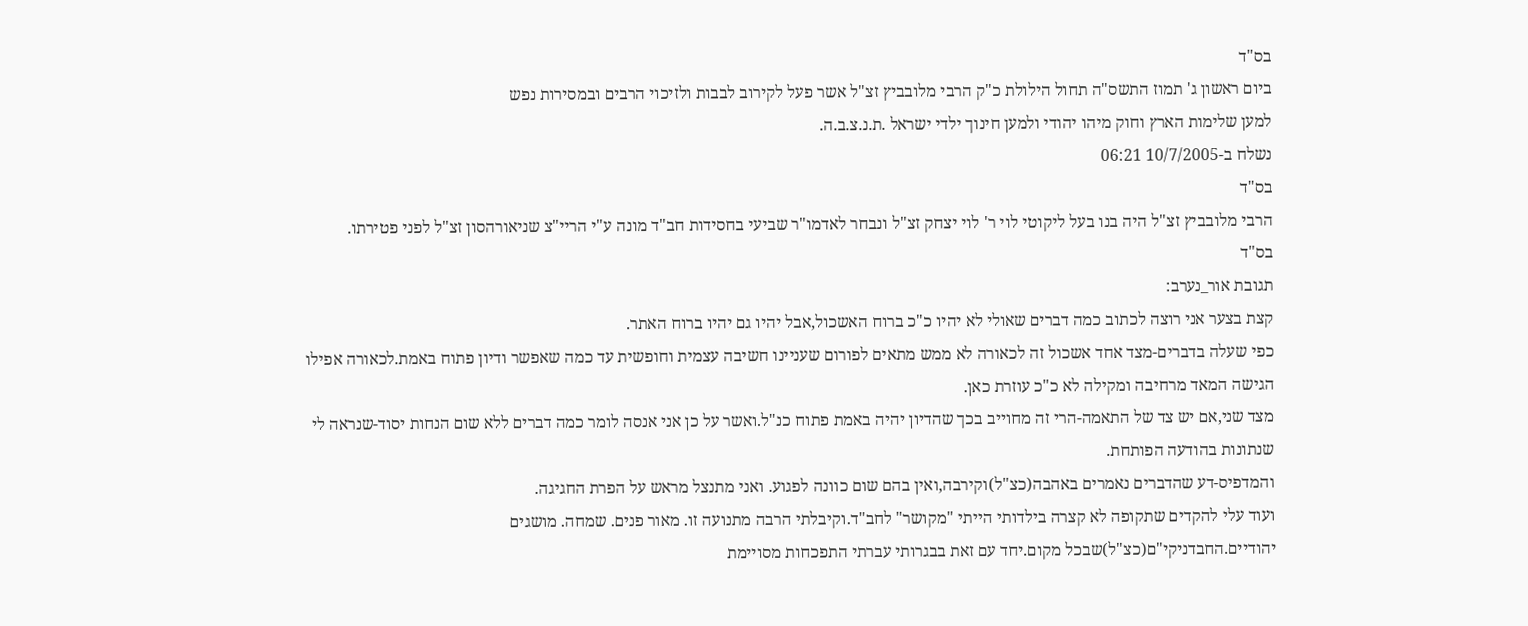בס"ד
ביום ראשון ג' תמוז התשס"ה תחול הילולת כ"ק הרבי מלובביץ זצ"ל אשר פעל לקירוב לבבות ולזיכוי הרבים ובמסירות נפש
למען שלימות הארץ וחוק מיהו יהודי ולמען חינוך ילדי ישראל .ת.נ.צ.ב.ה.
נשלח ב-10/7/2005 06:21
בס"ד
הרבי מלובביץ זצ"ל היה בנו בעל ליקוטי לוי ר' לוי יצחק זצ"ל ונבחר לאדמו"ר שביעי בחסידות חב"ד מונה ע"י הריי"צ שניאורהסון זצ"ל לפני פטירתו.
בס"ד
תגובת אור_נערב:
קצת בצער אני רוצה לכתוב כמה דברים שאולי לא יהיו כ"כ ברוח האשכול,אבל יהיו גם יהיו ברוח האתר.
כפי שעלה בדברים-מצד אחד אשכול זה לכאורה לא ממש מתאים לפורום שעניינו חשיבה עצמית וחופשית עד כמה שאפשר ודיון פתוח באמת.לכאורה אפילו הגישה המאד מרחיבה ומקילה לא כ"כ עוזרת כאן.
מצד שני,אם יש צד של התאמה-הרי זה מחוייב בכך שהדיון יהיה באמת פתוח כנ"ל.ואשר על כן אני אנסה לומר כמה דברים ללא שום הנחות יסוד-שנראה לי שנתונות בהודעה הפותחת.
והמדפיס-דע שהדברים נאמרים באהבה(כצ"ל)וקירבה,ואין בהם שום כוונה לפגוע. ואני מתנצל מראש על הפרת החגיגה.
ועוד עלי להקדים שתקופה לא קצרה בילדותי הייתי "מקושר" לחב"ד.וקיבלתי הרבה מתנועה זו. מאור פנים. שמחה. מושגים יהודיים.החבדניקי"ם(כצ"ל)שבכל מקום.יחד עם זאת בבגרותי עברתי התפכחות מסויימת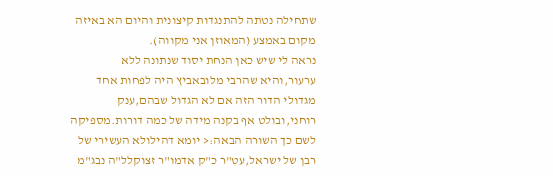שתחילה נטתה להתנגדות קיצונית והיום הא באיזה מקום באמצע (המאוזן אני מקווה).
נראה לי שיש כאן הנחת יסוד שנתונה ללא ערעור,והיא שהרבי מלובאביץ היה לפחות אחד מגדולי הדור הזה אם לא הגדול שבהם,ענק רוחני,ובולט אף בקנה מידה של כמה דורות.מספיקה לשם כך השורה הבאה:< יומא דהילולא העשירי של רבן של ישראל,עט"ר כ"ק אדמו"ר זצוקלל"ה נבג"מ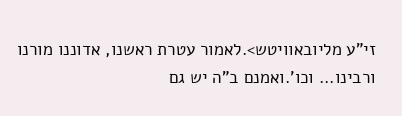זי"ע מליובאוויטש>.לאמור עטרת ראשנו, אדוננו מורנו ורבינו... וכו'.ואמנם ב"ה יש גם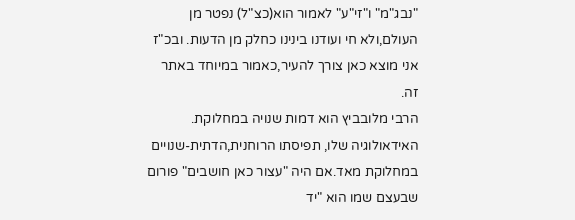"נבג"מ" ו"זי"ע" לאמור הוא(כצ"ל) נפטר מן העולם,ולא חי ועודנו בינינו כחלק מן הדעות. ובכ"ז אני מוצא כאן צורך להעיר,כאמור במיוחד באתר זה.
הרבי מלובביץ הוא דמות שנויה במחלוקת. האידאולוגיה שלו, תפיסתו הרוחנית,הדתית-שנויים במחלוקת מאד.אם היה "עצור כאן חושבים" פורום שבעצם שמו הוא "יד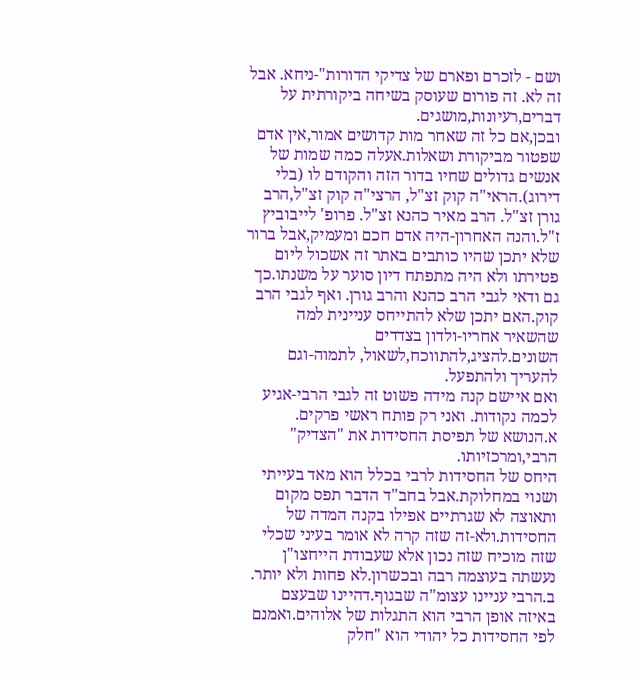ושם - לזכרם ופארם של צדיקי הדורות"-ניחא. אבל זה לא. זה פורום שעוסק בשיחה ביקורתית על דברים,רעיונות,מושגים.
ובכן,אם כל זה שאחר מות קדושים אמור,אין אדם שפטור מביקורת ושאלות.אעלה כמה שמות של אנשים גדולים שחיו בדור הזה והקודם לו (בלי דירוג).הראי"ה קוק זצ"ל, הרצי"ה קוק זצ"ל,הרב גורן זצ"ל. הרב מאיר כהנא זצ"ל. פרופ' לייבוביץ ז"ל.והנה האחרון-היה אדם חכם ומעמיק,אבל ברור שלא יתכן שהיו כותבים באתר זה אשכול ליום פטירתו ולא היה מתפתח דיון סוער על משנתו.כך גם ודאי לגבי הרב כהנא והרב גורן. ואף לגבי הרב קוק.האם יתכן שלא להתייחס עניינית למה שהשאיר אחריו-ולדון בצדדים השונים.להציג,להתווכח,לשאול, לתמוה-וגם להעריך ולהתפעל.
ואם איישם קנה מידה פשוט זה לגבי הרבי-אגיע לכמה נקודות. ואני רק פותח ראשי פרקים.
א.הנושא של תפיסת החסידות את "הצדיק" הרבי,ומרכזיותו.
היחס של החסידות לרבי בכלל הוא מאד בעייתי ושנוי במחלוקת.אבל בחב"ד הדבר תפס מקום ותאוצה לא שגרתיים אפילו בקנה המדה של החסידות.ולא-זה שזה קרה לא אומר בעיני שכלי שזה מוכיח שזה נכון אלא שעבודת הייחצו"ן נעשתה בעוצמה רבה ובכשרון.לא פחות ולא יותר.
ב.הרבי עניינו עצומ"ה שבגוף.דהיינו שבעצם באיזה אופן הרבי הוא התגלות של אלוהים.ואמנם לפי החסידות כל יהודי הוא "חלק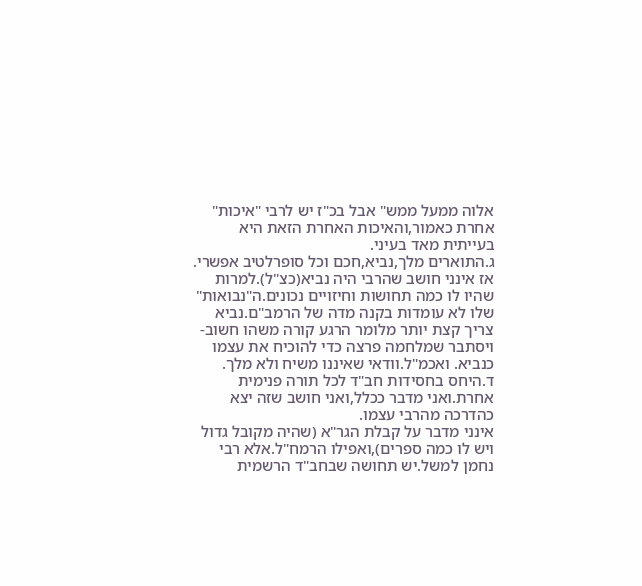אלוה ממעל ממש" אבל בכ"ז יש לרבי "איכות" אחרת כאמור,והאיכות האחרת הזאת היא בעייתית מאד בעיני.
ג.התוארים מלך,נביא,חכם וכל סופרלטיב אפשרי.
אז אינני חושב שהרבי היה נביא(כצ"ל).למרות שהיו לו כמה תחושות וחיזויים נכונים.ה"נבואות" שלו לא עומדות בקנה מדה של הרמב"ם.נביא צריך קצת יותר מלומר הרגע קורה משהו חשוב-ויסתבר שמלחמה פרצה כדי להוכיח את עצמו כנביא. ואכמ"ל.וודאי שאיננו משיח ולא מלך.
ד.היחס בחסידות חב"ד לכל תורה פנימית אחרת.ואני מדבר ככלל,ואני חושב שזה יצא כהדרכה מהרבי עצמו.
אינני מדבר על קבלת הגר"א (שהיה מקובל גדול ויש לו כמה ספרים),ואפילו הרמח"ל.אלא רבי נחמן למשל.יש תחושה שבחב"ד הרשמית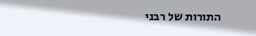התורות של רבני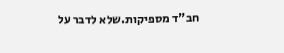חב"ד מספיקות.שלא לדבר על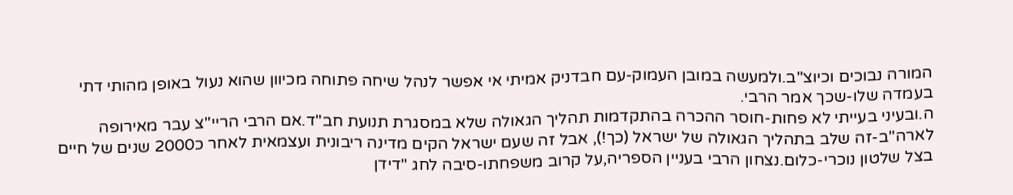המורה נבוכים וכיוצ"ב.ולמעשה במובן העמוק-עם חבדניק אמיתי אי אפשר לנהל שיחה פתוחה מכיוון שהוא נעול באופן מהותי דתי בעמדה שלו-שכך אמר הרבי.
ה.ובעיני בעייתי לא פחות-חוסר ההכרה בהתקדמות תהליך הגאולה שלא במסגרת תנועת חב"ד.אם הרבי הריי"צ עבר מאירופה לארה"ב-זה שלב בתהליך הגאולה של ישראל (כך!), אבל זה שעם ישראל הקים מדינה ריבונית ועצמאית לאחר כ2000 שנים של חיים בצל שלטון נוכרי-כלום.נצחון הרבי בעניין הספריה,על קרוב משפחתו-סיבה לחג "דידן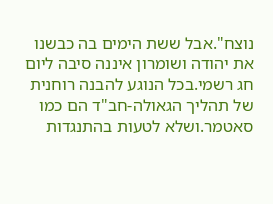נוצח".אבל ששת הימים בה כבשנו את יהודה ושומרון איננה סיבה ליום חג רשמי.בכל הנוגע להבנה רוחנית של תהליך הגאולה-חב"ד הם כמו סאטמר.ושלא לטעות בהתנגדות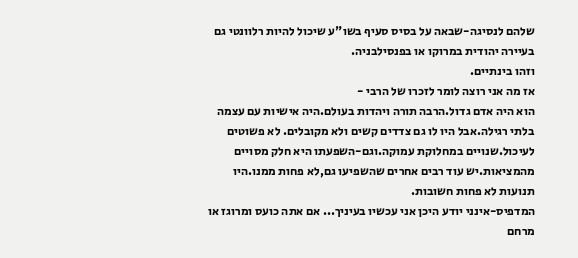שלהם לנסיגה-שבאה על בסיס סעיף בשו"ע שיכול להיות רלוונטי גם בעיירה יהודית במרוקו או בפנסילבניה.
וזהו בינתיים.
אז מה אני רוצה לומר לזכרו של הרבי -
הוא היה אדם גדול.הרבה תורה ויהדות בעולם.היה אישיות עם עצמה בלתי רגילה.אבל היו לו גם צדדים קשים ולא מקובלים. לא פשוטים לעיכול.שנויים במחלוקת עמוקה.וגם-השפעתו היא חלק מסויים מהמציאות.יש עוד רבים אחרים שהשפיעו גם,לא פחות ממנו.היו תנועות לא פחות חשובות.
המדפיס-אינני יודע היכן אני עכשיו בעיניך... אם אתה כועס ומרוגז או מרחם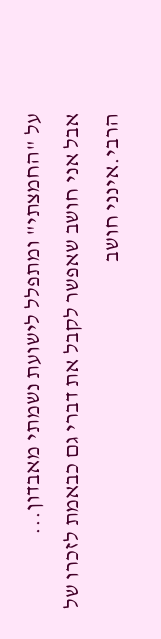על "החמצתי" ומתפלל לישועת נשמתי מאבדון...
אבל אני חושב שאפשר לקבל את דברי גם כבאמת לזכרו של הרבי.אינני חושב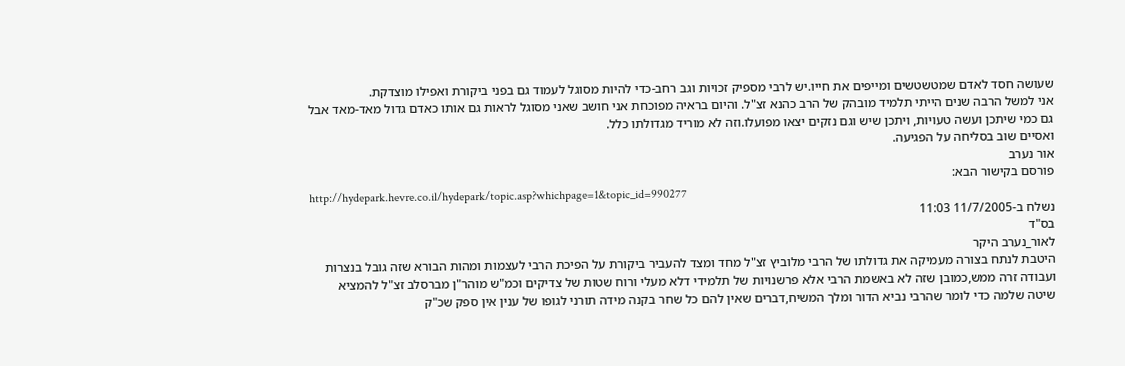שעושה חסד לאדם שמטשטשים ומייפים את חייו.יש לרבי מספיק זכויות וגב רחב-כדי להיות מסוגל לעמוד גם בפני ביקורת ואפילו מוצדקת.
אני למשל הרבה שנים הייתי תלמיד מובהק של הרב כהנא זצ"ל. והיום בראיה מפוכחת אני חושב שאני מסוגל לראות גם אותו כאדם גדול מאד-מאד אבל גם כמי שיתכן ועשה טעויות, ויתכן שיש וגם נזקים יצאו מפועלו.וזה לא מוריד מגדולתו כלל.
ואסיים שוב בסליחה על הפגיעה.
אור נערב
פורסם בקישור הבא:
http://hydepark.hevre.co.il/hydepark/topic.asp?whichpage=1&topic_id=990277
נשלח ב-11/7/2005 11:03
בס"ד
לאור_נערב היקר
היטבת לנתח בצורה מעמיקה את גדולתו של הרבי מלוביץ זצ"ל מחד ומצד להעביר ביקורת על הפיכת הרבי לעצמות ומהות הבורא שזה גובל בנצרות ועבודה זרה ממש,כמובן שזה לא באשמת הרבי אלא פרשנויות של תלמידי דלא מעלי ורוח שטות של צדיקים וכמ"ש מוהר"ן מברסלב זצ"ל להמציא שיטה שלמה כדי לומר שהרבי נביא הדור ומלך המשיח,דברים שאין להם כל שחר בקנה מידה תורני לגופו של ענין אין ספק שכ"ק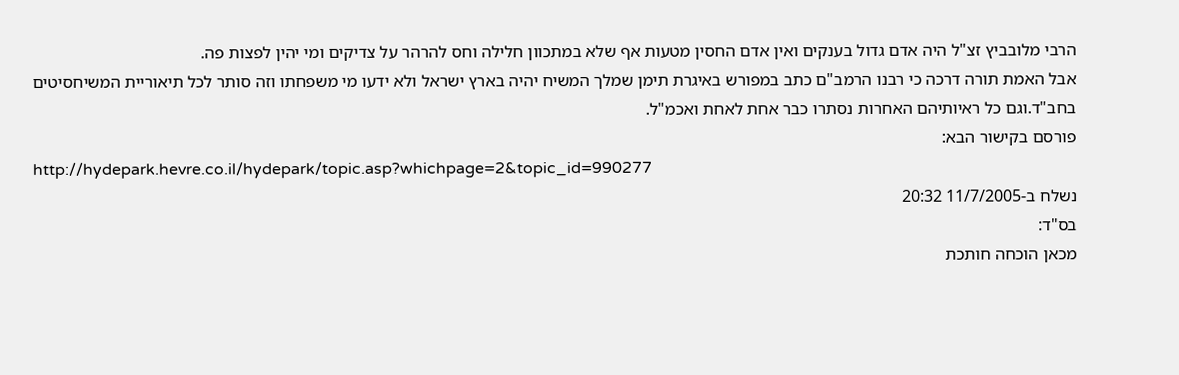הרבי מלובביץ זצ"ל היה אדם גדול בענקים ואין אדם החסין מטעות אף שלא במתכוון חלילה וחס להרהר על צדיקים ומי יהין לפצות פה.
אבל האמת תורה דרכה כי רבנו הרמב"ם כתב במפורש באיגרת תימן שמלך המשיח יהיה בארץ ישראל ולא ידעו מי משפחתו וזה סותר לכל תיאוריית המשיחסיטים בחב"ד.וגם כל ראיותיהם האחרות נסתרו כבר אחת לאחת ואכמ"ל.
פורסם בקישור הבא:
http://hydepark.hevre.co.il/hydepark/topic.asp?whichpage=2&topic_id=990277
נשלח ב-11/7/2005 20:32
בס"ד:
מכאן הוכחה חותכת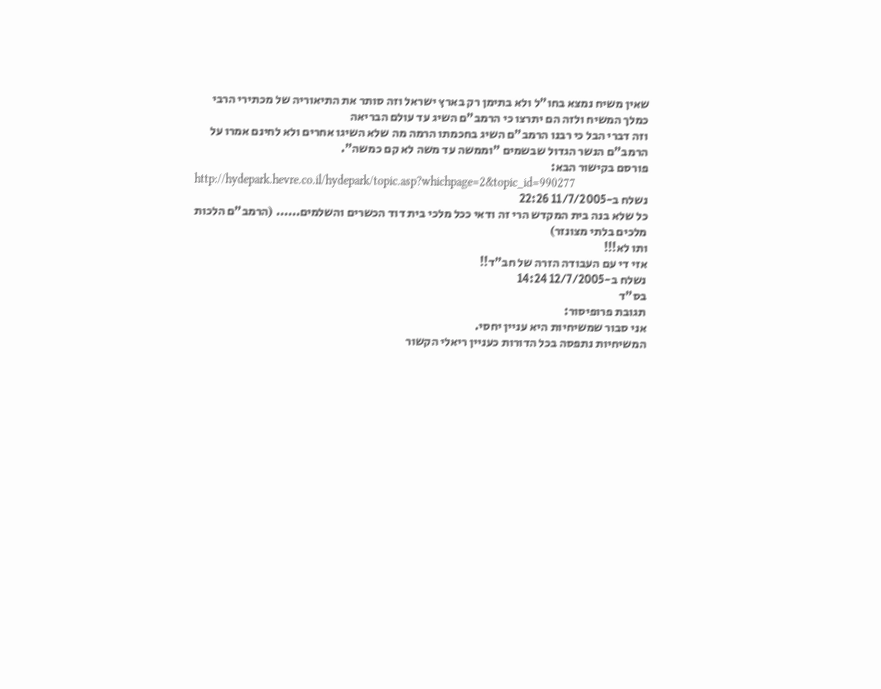שאין משיח נמצא בחו"ל ולא בתימן רק בארץ ישראל וזה סותר את התיאוריה של מכתירי הרבי כמלך המשיח ולזה הם יתרצו כי הרמב"ם השיג עד עולם הבריאה
וזה דברי הבל כי רבנו הרמב"ם השיג בחכמתו הרמה מה שלא השיגו אחרים ולא לחינם אמרו על הרמב"ם הנשר הגדול שבשמים "וממשה עד משה לא קם כמשה".
פורסם בקישור הבא:
http://hydepark.hevre.co.il/hydepark/topic.asp?whichpage=2&topic_id=990277
נשלח ב-11/7/2005 22:26
כל שלא בנה בית המקדש הרי זה ודאי ככל מלכי בית דוד הכשרים והשלמים...... (הרמב"ם הלכות מלכים בלתי מצונזר)
ותו לא!!!
אזי די עם העבודה הזרה של חב"ד!!
נשלח ב-12/7/2005 14:24
בס"ד
תגובת פרופיסור:
אני סבור שמשיחיות היא עניין יחסי.
המשיחיות נתפסה בכל הדורות כעניין ריאלי הקשור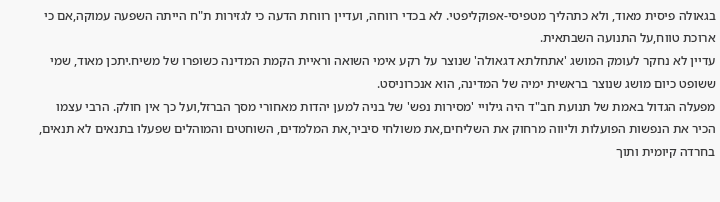בגאולה פיסית מאוד, ולא כתהליך מטפיסי-אפוקליפטי. לא בכדי רווחה, ועדיין רווחת הדעה כי לגזירות ת"ח הייתה השפעה עמוקה,אם כי ארוכת טווח,על התנועה השבתאית.
עדיין לא נחקר לעומק המושג 'אתחלתא דגאולה' שנוצר על רקע אימי השואה וראיית הקמת המדינה כשופרו של משיח.יתכן מאוד, שמי ששופט כיום מושג שנוצר בראשית ימיה של המדינה, הוא אנכרוניסט.
מפעלה הגדול באמת של תנועת חב"ד היה גילויי 'מסירות נפש' של בניה למען יהדות מאחורי מסך הברזל,ועל כך אין חולק. הרבי עצמו הכיר את הנפשות הפועלות וליווה מרחוק את השליחים,את משולחי סיביר,את המלמדים, השוחטים והמוהלים שפעלו בתנאים לא תנאים, בחרדה קיומית ותוך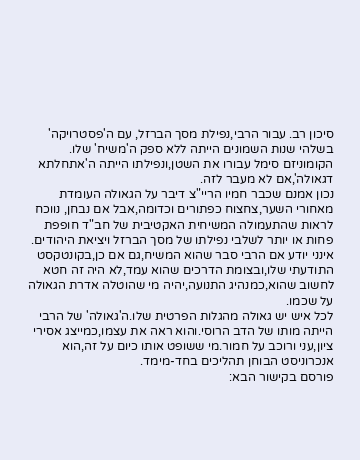סיכון רב. עבור הרבי,נפילת מסך הברזל, עם ה'פסטרויקה' בשלהי שנות השמונים הייתה ללא ספק ה'משיח' שלו. הקומוניזם סימל עבורו את השטן,ונפילתו הייתה ה'אתחלתא דגאולה',אם לא מעבר לזה.
נכון אמנם שכבר חמיו הריי"צ דיבר על הגאולה העומדת מאחורי השער,צחצוח כפתורים וכדומה,אבל אם נבחן, נווכח לראות שהתעמולה המשיחית האקטיבית של חב"ד חופפת פחות או יותר לשלבי נפילתו של מסך הברזל ויציאת היהודים.
אינני יודע אם הרבי סבר שהוא המשיח,גם אם כן,בקונטקסט התודעתי שלו,ובצומת הדרכים שהוא עמד,לא היה זה חטא לחשוב שהוא,כמנהיג התנועה,יהיה מי שהוטלה אדרת הגאולה על שכמו.
לכל איש יש גאולה מהגלות הפרטית שלו.ה'גאולה' של הרבי הייתה מותו של הדב הרוסי.והוא ראה את עצמו,כמייצג אסירי ציון,עני ורוכב על חמור.מי ששופט אותו כיום על זה,הוא אנכרוניסט הבוחן תהליכים בחד-מימד.
פורסם בקישור הבא: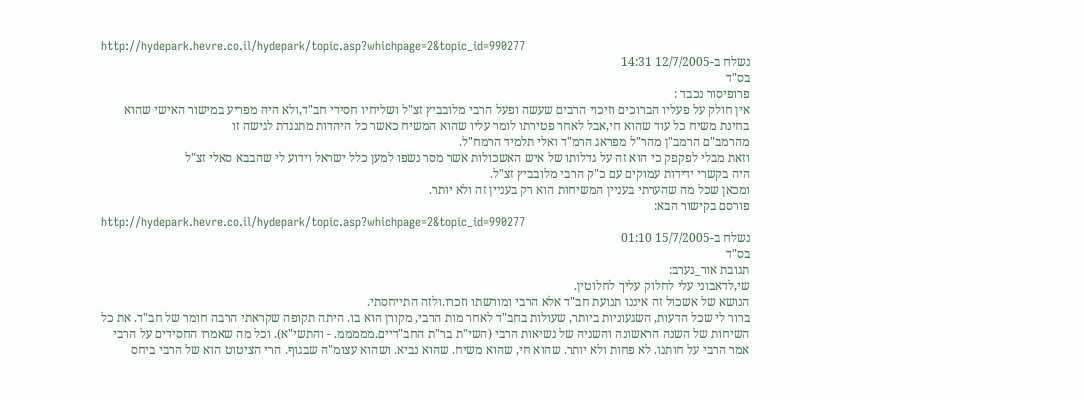http://hydepark.hevre.co.il/hydepark/topic.asp?whichpage=2&topic_id=990277
נשלח ב-12/7/2005 14:31
בס"ד
פרופיסור נכבד :
אין חולק על פעליו הברוכים וזיכוי הרבים שעשה ופעל הרבי מלובביץ זצ"ל ושליחיו חסידי חב"ד,ולא היה מפריע במישור האישי שהוא בחינת משיח כל עוד שהוא חי,אבל לאחר פטירתו לומר עליו שהוא המשיח כאשר כל היהדות מתנגדת לגישה זו
מהרמב"ם הרמב"ן מהר"ל מפראג הרמ"ד ואלי תלמיד הרמח"ל.
וזאת מבלי לפקפק כי הוא זה על גדלותו של איש האשכולות אשר מסר נשפו למען כלל ישראל וידוע לי שהבבא סאלי זצ"ל
היה בקשרי ידידות עמוקים עם כ"ק הרבי מלובביץ זצ"ל.
ומכאן שכל מה שהערתי בעניין המשיחות הוא רק בעניין זה ולא יותר.
פורסם בקישור הבא:
http://hydepark.hevre.co.il/hydepark/topic.asp?whichpage=2&topic_id=990277
נשלח ב-15/7/2005 01:10
בס"ד
תגובת אור_נערב:
שי,לדאבוני עלי לחלוק עליך לחלוטין.
הנושא של אשכול זה איננו תנועת חב"ד אלא הרבי ומורשתו וזכרו.ולזה התייחסתי.
ברור לי שכל הדעות, השגעוניות ביותר, שעולות בחב"ד לאחר מות הרבי, מקורן הוא בו. היתה תקופה שקראתי הרבה חומר של חב"ד. את כל השיחות של השנה הראשונה והשניה של נשיאות הרבי (השי"ת בר"ת החב"דיים.מממממ. - והתשי"א). וכל מה שאמרו החסידים על הרבי אמר הרבי על חותנו. לא פחות ולא יותר. שהוא חי, שהוא משיח. שהוא נביא. ושהוא עצומ"ה שבגוף. הרי הציטוט הוא של הרבי ביחס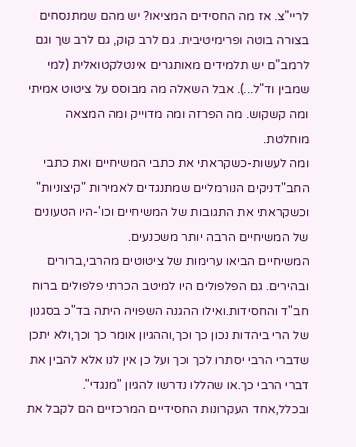לריי"צ. אז מה החסידים המציאו? יש מהם שמתנסחים בצורה בוטה ופרימיטיבית. גם לרב קוק, גם לרב שך וגם לרמב"ם יש תלמידים מאותגרים אינטלקטואלית (למי שמבין וד"ל...). אבל השאלה מה מבוסס על ציטוט אמיתי ומה קשקוש. מה הפרזה ומה מדוייק ומה המצאה מוחלטת.
ומה לעשות-כשקראתי את כתבי המשיחיים ואת כתבי החב"דניקים הנורמליים שמתנגדים לאמירות "קיצוניות" וכשקראתי את התגובות של המשיחיים וכו'-היו הטעונים של המשיחיים הרבה יותר משכנעים.
המשיחיים הביאו ערימות של ציטוטים מהרבי,ברורים ובהירים. גם הפלפולים היו למיטב הכרתי פלפולים ברוח חב"ד והחסידות.ואילו ההגנה השפויה היתה בד"כ בסגנון של הרי ביהדות נכון כך וכך,וההגיון אומר כך וכך,ולא יתכן שדברי הרבי יסתרו לכך וכך ועל כן אין לנו אלא להבין את דברי הרבי כך.או שהללו נדרשו להגיון "מנגדי".
ובכלל,אחד העקרונות החסידיים המרכזיים הם לקבל את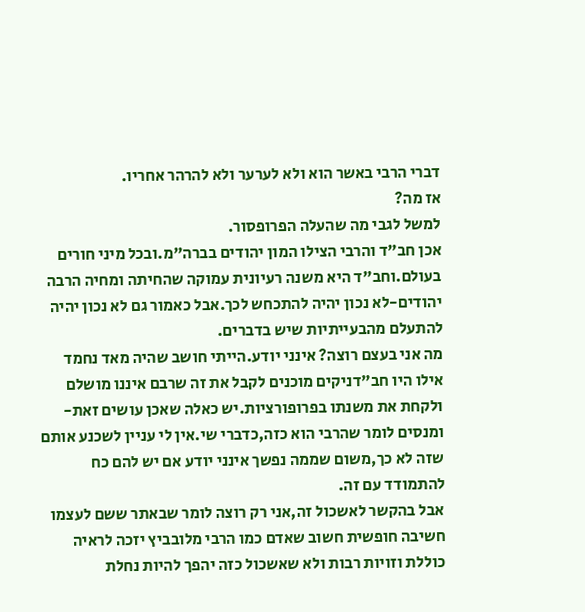דברי הרבי באשר הוא ולא לערער ולא להרהר אחריו.
אז מה?
למשל לגבי מה שהעלה הפרופסור.
אכן חב"ד והרבי הצילו המון יהודים בברה"מ.ובכל מיני חורים בעולם.וחב"ד היא משנה רעיונית עמוקה שהחיתה ומחיה הרבה יהודים-לא נכון יהיה להתכחש לכך.אבל כאמור גם לא נכון יהיה להתעלם מהבעייתיות שיש בדברים.
מה אני בעצם רוצה? אינני יודע.הייתי חושב שהיה מאד נחמד אילו היו חב"דניקים מוכנים לקבל את זה שרבם איננו מושלם ולקחת את משנתו בפרופורציות.יש כאלה שאכן עושים זאת- ומנסים לומר שהרבי הוא כזה,כדברי שי.אין לי עניין לשכנע אותם שזה לא כך,משום שממה נפשך אינני יודע אם יש להם כח להתמודד עם זה.
אבל בהקשר לאשכול זה,אני רק רוצה לומר שבאתר ששם לעצמו חשיבה חופשית חשוב שאדם כמו הרבי מלובביץ יזכה לראיה כוללת וזויות רבות ולא שאשכול כזה יהפך להיות נחלת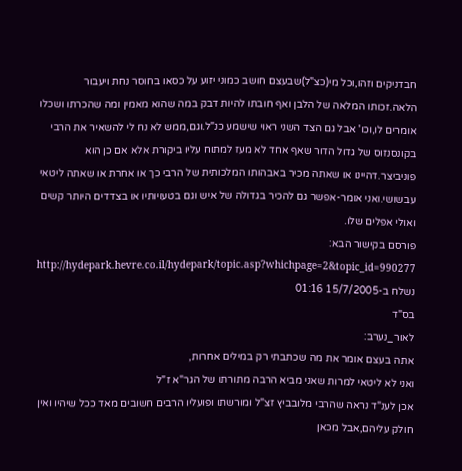חבדניקים וזהו,וכל מי(כצ"ל)שבעצם חושב כמוני יזוע על כסאו בחוסר נחת ויעבור הלאה.זכותו המלאה של הלבן ואף חובתו להיות דבק במה שהוא מאמין ומה שהכרתו ושכלו אומרים לו,וכו' אבל גם הצד השני ראוי שישמע כנ"ל.וגם,ממש לא נח לי להשאיר את הרבי בקונסנזוס של גדול הדור שאף אחד לא מעז למתוח עליו ביקורת אלא אם כן הוא פוניביצר.דהיינו או שאתה מכיר באבהותו המלכותית של הרבי כך או אחרת או שאתה ליטאי עבשושי.ואני אומר-אפשר גם להכיר בגדולה של איש וגם בטעויותיו או בצדדים היותר קשים ואולי אפלים שלו.
פורסם בקישור הבא:
http://hydepark.hevre.co.il/hydepark/topic.asp?whichpage=2&topic_id=990277
נשלח ב-15/7/2005 01:16
בס"ד
לאור_נערב:
אתה בעצם אומר את מה שכתבתי רק במילים אחרות,
ואני לא ליטאי למרות שאני מביא הרבה מתורתו של הגר"א ז"ל
אכן לענ"ד נראה שהרבי מלובביץ זצ"ל ומורשתו ופועליו הרבים חשובים מאד ככל שיהיו ואין חולק עליהם,אבל מכאן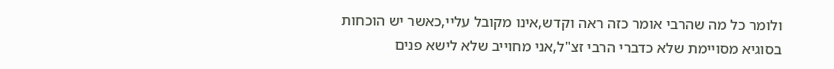ולומר כל מה שהרבי אומר כזה ראה וקדש,אינו מקובל עליי,כאשר יש הוכחות בסוגיא מסויימת שלא כדברי הרבי זצ"ל,אני מחוייב שלא לישא פנים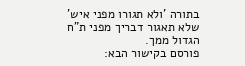בתורה 'ולא תגורו מפני איש' שלא תאגור דבריך מפני ת"ח הגדול ממך.
פורסם בקישור הבא: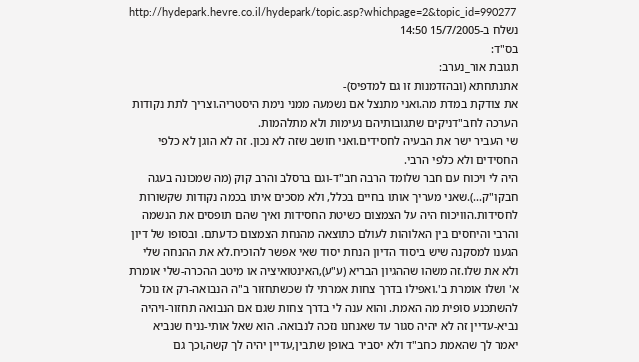http://hydepark.hevre.co.il/hydepark/topic.asp?whichpage=2&topic_id=990277
נשלח ב-15/7/2005 14:50
בס"ד:
תגובת אור_נערב:
אתנתחתא (ובהזדמנות זו גם למדפיס)-
את צודקת במדת מה.ואני מתנצל אם נשמעה ממני נימת היסטריה.וצריך לתת נקודות הערכה לחב"דניקים שתגובותיהם נעימות ולא מתלהמות.
שי העביר ישר את הבעיה לחסידים.ואני חושב שזה לא נכון. זה לא הוגן לא כלפי החסידים ולא כלפי הרבי.
היה לי ויכוח עם חבר שלומד הרבה חב"ד-וגם ברסלב והרב קוק (מה שמכונה בעגה חבקו"ק...).שאני מעריך אותו בחיים בכלל, ולא מסכים איתו בכמה נקודות שקשורות לחסידות.הוויכוח היה על הצמצום כשיטת החסידות ואיך שהם תופסים את הנשמה והרבי והיחסים בין האלוהות לעולם כתוצאה מהנחת הצמצום כדעתם. ובסופו של דיון הגענו למסקנה שיש ביסוד הדיון הנחת יסוד שאי אפשר להוכיח.לא את ההנחה שלי ולא את שלו.זה משהו שההגיון הבריא (ע"ע),האינטואיציה או מיטב ההכרה-שלי אומרת א' ושלו אומרת ב'.ואפילו בדרך צחות אמרתי לו שכשתחזור ב"ה הנבואה-רק אז נוכל להשתכנע סופית מה האמת. והוא ענה לי בדרך צחות שגם אם הנבואה תחזור-ויהיה נביא-עדיין זה לא יהיה סגור עד שאנחנו נזכה לנבואה. הוא שאל אותי-נניח שנביא יאמר לך שהאמת כחב"ד ולא יסביר באופן שתבין,עדיין יהיה לך קשה,וכך גם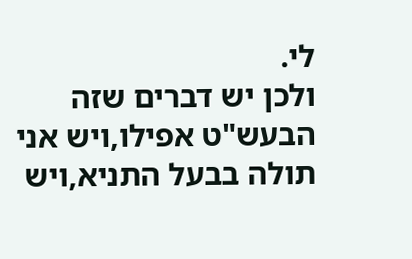לי.
ולכן יש דברים שזה הבעש"ט אפילו,ויש אני תולה בבעל התניא,ויש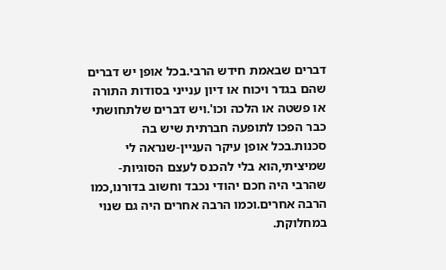דברים שבאמת חידש הרבי.בכל אופן יש דברים שהם בגדר ויכוח או דיון ענייני בסודות התורה או פשטה או הלכה וכו'.ויש דברים שלתחושתי כבר הפכו לתופעה חברתית שיש בה סכנות.בכל אופן עיקר העניין-שנראה לי שמיציתי,הוא בלי להכנס לעצם הסוגיות-שהרבי היה חכם יהודי נכבד וחשוב בדורנו,כמו הרבה אחרים.וכמו הרבה אחרים היה גם שנוי במחלוקת.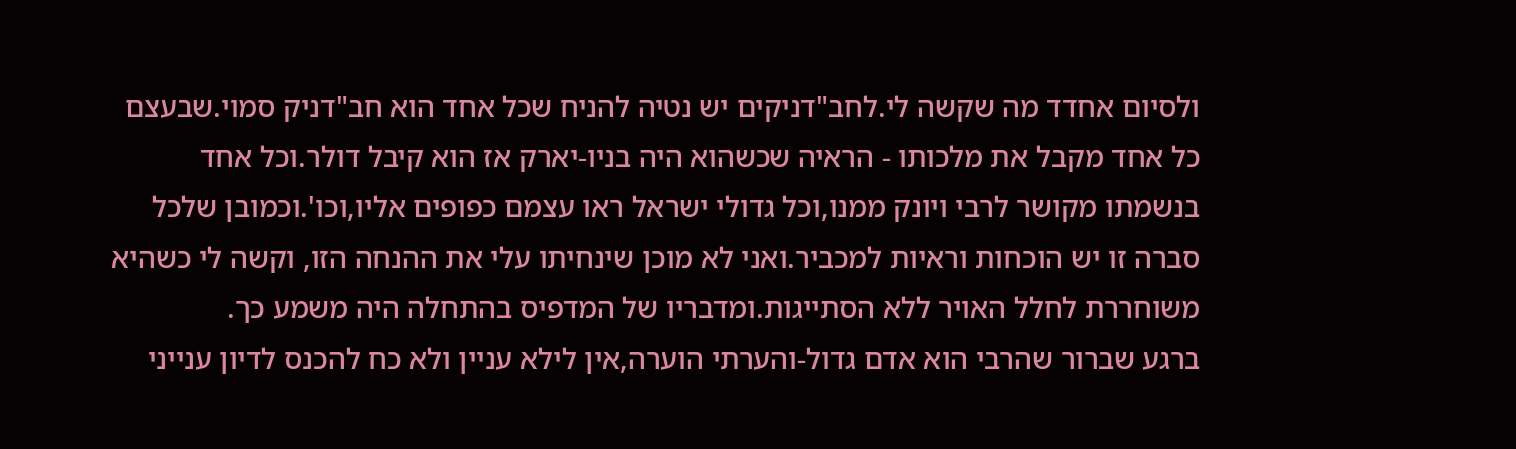ולסיום אחדד מה שקשה לי.לחב"דניקים יש נטיה להניח שכל אחד הוא חב"דניק סמוי.שבעצם כל אחד מקבל את מלכותו - הראיה שכשהוא היה בניו-יארק אז הוא קיבל דולר.וכל אחד בנשמתו מקושר לרבי ויונק ממנו,וכל גדולי ישראל ראו עצמם כפופים אליו,וכו'.וכמובן שלכל סברה זו יש הוכחות וראיות למכביר.ואני לא מוכן שינחיתו עלי את ההנחה הזו, וקשה לי כשהיא משוחררת לחלל האויר ללא הסתייגות.ומדבריו של המדפיס בהתחלה היה משמע כך.
ברגע שברור שהרבי הוא אדם גדול-והערתי הוערה,אין לילא עניין ולא כח להכנס לדיון ענייני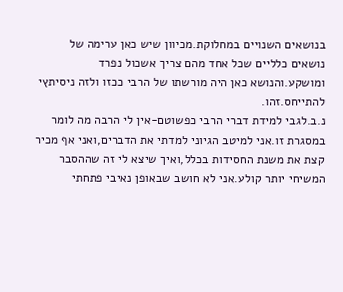בנושאים השנויים במחלוקת.מכיוון שיש כאן ערימה של נושאים כלליים שכל אחד מהם צריך אשכול נפרד ומושקע.והנושא כאן היה מורשתו של הרבי ככזו ולזה ניסיתץי להתייחס.זהו.
נ.ב.לגבי למידת דברי הרבי כפשוטם-אין לי הרבה מה לומר במסגרת זו.אני למיטב הגיוני למדתי את הדברים,ואני אף מכיר קצת את משנת החסידות בכלל,ואיך שיצא לי זה שההסבר המשיחי יותר קולע.אני לא חושב שבאופן נאיבי פתחתי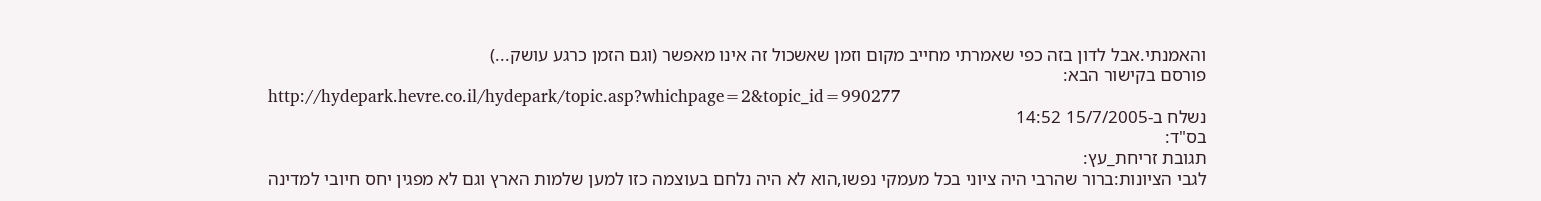והאמנתי.אבל לדון בזה כפי שאמרתי מחייב מקום וזמן שאשכול זה אינו מאפשר (וגם הזמן כרגע עושק...)
פורסם בקישור הבא:
http://hydepark.hevre.co.il/hydepark/topic.asp?whichpage=2&topic_id=990277
נשלח ב-15/7/2005 14:52
בס"ד:
תגובת זריחת_עץ:
לגבי הציונות:ברור שהרבי היה ציוני בכל מעמקי נפשו,הוא לא היה נלחם בעוצמה כזו למען שלמות הארץ וגם לא מפגין יחס חיובי למדינה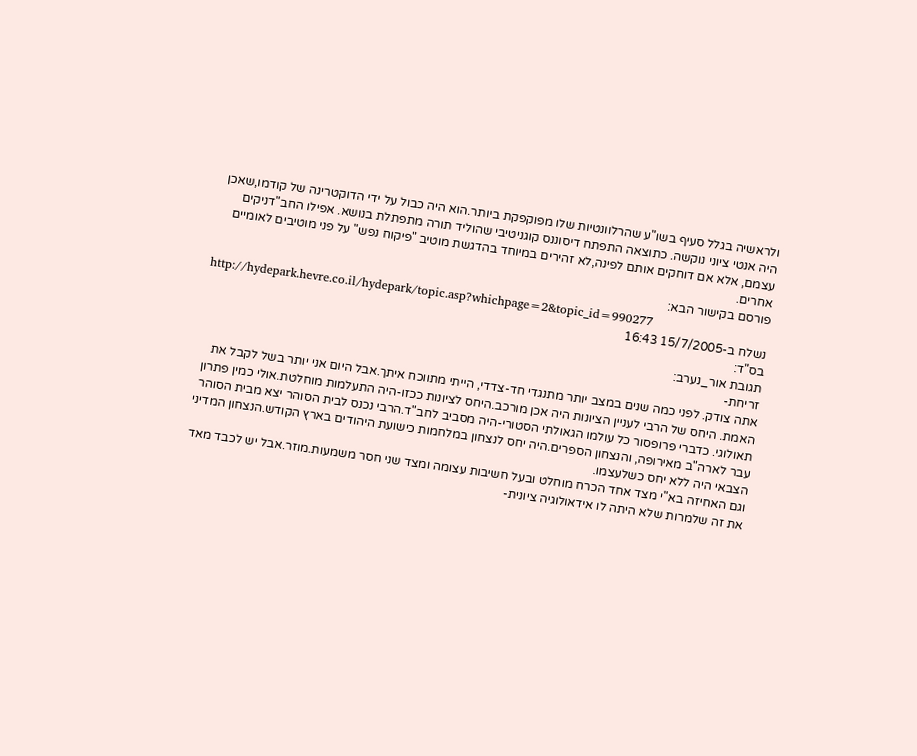ולראשיה בגלל סעיף בשו"ע שהרלוונטיות שלו מפוקפקת ביותר.הוא היה כבול על ידי הדוקטרינה של קודמו,שאכן היה אנטי ציוני נוקשה. כתוצאה התפתח דיסוננס קוגניטיבי שהוליד תורה מתפתלת בנושא. אפילו החב"דניקים עצמם, אלא אם דוחקים אותם לפינה,לא זהירים במיוחד בהדגשת מוטיב "פיקוח נפש" על פני מוטיבים לאומיים אחרים.
פורסם בקישור הבא:
http://hydepark.hevre.co.il/hydepark/topic.asp?whichpage=2&topic_id=990277
נשלח ב-15/7/2005 16:43
בס"ד:
תגובת אור_נערב:
זריחת-
אתה צודק. לפני כמה שנים במצב יותר מתנגדי חד-צדדי, הייתי מתווכח איתך.אבל היום אני יותר בשל לקבל את האמת. היחס של הרבי לעניין הציונות היה אכן מורכב.היחס לציונות ככזו-היה התעלמות מוחלטת.אולי כמין פתרון תאולוגי. כדברי פרופסור כל עולמו הגאולתי הסטורי-היה מסביב לחב"ד.הרבי נכנס לבית הסוהר יצא מבית הסוהר עבר לארה"ב מאירופה, והנצחון הספרים.היה יחס לנצחון במלחמות כישועת היהודים בארץ הקודש.הנצחון המדיני הצבאי היה ללא יחס כשלעצמו.
וגם האחיזה בא"י מצד אחד הכרח מוחלט ובעל חשיבות עצומה ומצד שני חסר משמעות.מוזר.אבל יש לכבד מאד את זה שלמרות שלא היתה לו אידאולוגיה ציונית-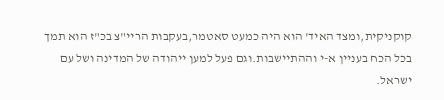קוקניקית,ומצד האיד' הוא היה כמעט סאטמר,בעקבות הריי"צ בכ"ז הוא תמך בכל הכח בעניין א-י וההתיישבות.וגם פעל למען ייהודה של המדינה ושל עם ישראל.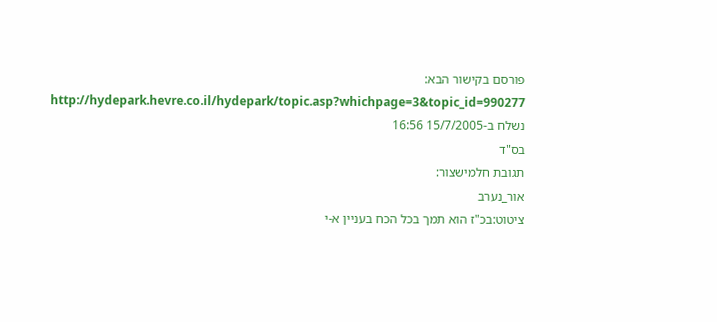פורסם בקישור הבא:
http://hydepark.hevre.co.il/hydepark/topic.asp?whichpage=3&topic_id=990277
נשלח ב-15/7/2005 16:56
בס"ד
תגובת חלמישצור:
אור_נערב
ציטוט:בכ"ז הוא תמך בכל הכח בעניין א-י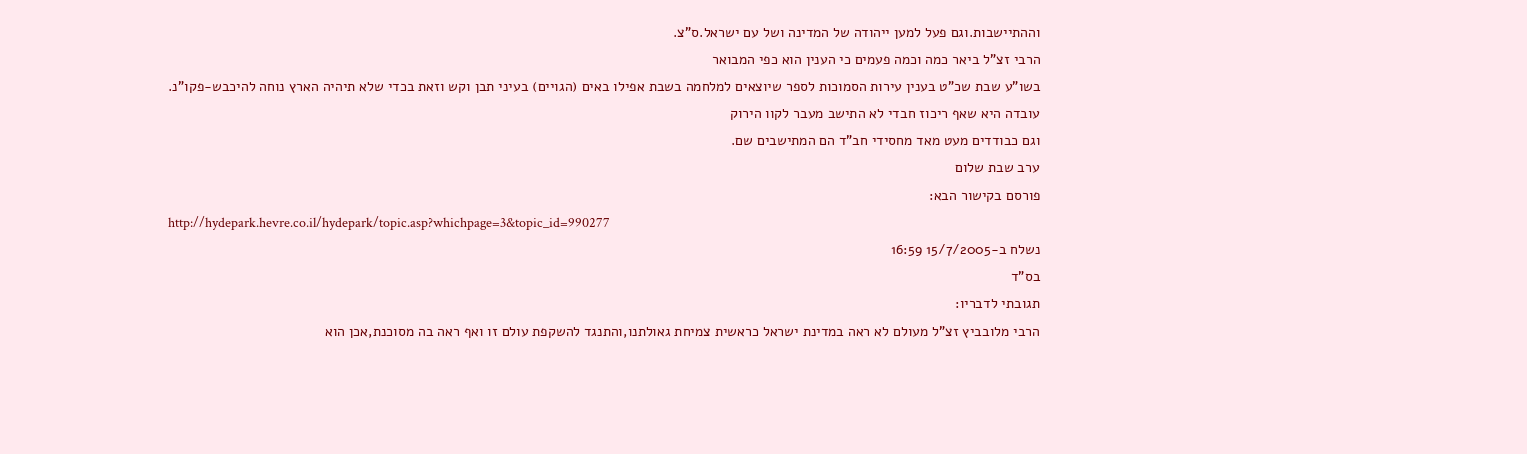וההתיישבות.וגם פעל למען ייהודה של המדינה ושל עם ישראל.ס"צ.
הרבי זצ"ל ביאר כמה וכמה פעמים כי הענין הוא כפי המבואר
בשו"ע שבת שכ"ט בענין עירות הסמוכות לספר שיוצאים למלחמה בשבת אפילו באים (הגויים) בעיני תבן וקש וזאת בכדי שלא תיהיה הארץ נוחה להיכבש-פקו"נ.
עובדה היא שאף ריכוז חבדי לא התישב מעבר לקוו הירוק
וגם כבודדים מעט מאד מחסידי חב"ד הם המתישבים שם.
ערב שבת שלום
פורסם בקישור הבא:
http://hydepark.hevre.co.il/hydepark/topic.asp?whichpage=3&topic_id=990277
נשלח ב-15/7/2005 16:59
בס"ד
תגובתי לדבריו:
הרבי מלובביץ זצ"ל מעולם לא ראה במדינת ישראל כראשית צמיחת גאולתנו,והתנגד להשקפת עולם זו ואף ראה בה מסוכנת,אכן הוא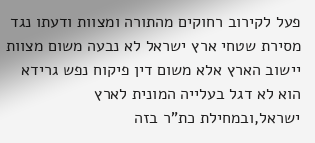פעל לקירוב רחוקים מהתורה ומצוות ודעתו נגד מסירת שטחי ארץ ישראל לא נבעה משום מצוות יישוב הארץ אלא משום דין פיקוח נפש גרידא הוא לא דגל בעלייה המונית לארץ ישראל,ובמחילת כת"ר בזה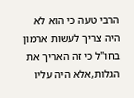הרבי טעה כי הוא לא היה צריך לעשות ארמון בחו"ל כי זה האריך את הגלות,אלא היה עליו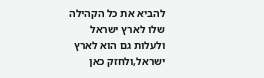להביא את כל הקהילה שלו לארץ ישראל ולעלות גם הוא לארץ ישראל,ולחזק כאן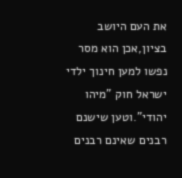את העם היושב בציון,אכן הוא מסר נפשו למען חינוך ילדי ישראל חוק "מיהו יהודי".וטען שישנם רבנים שאינם רבנים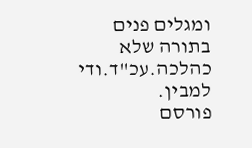ומגלים פנים בתורה שלא כהלכה.עכ"ד.ודי למבין.
פורסם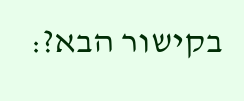בקישור הבא?: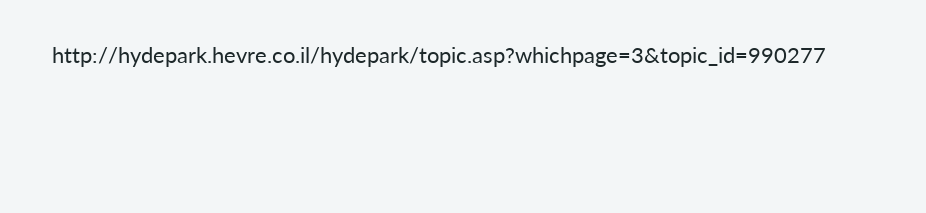http://hydepark.hevre.co.il/hydepark/topic.asp?whichpage=3&topic_id=990277